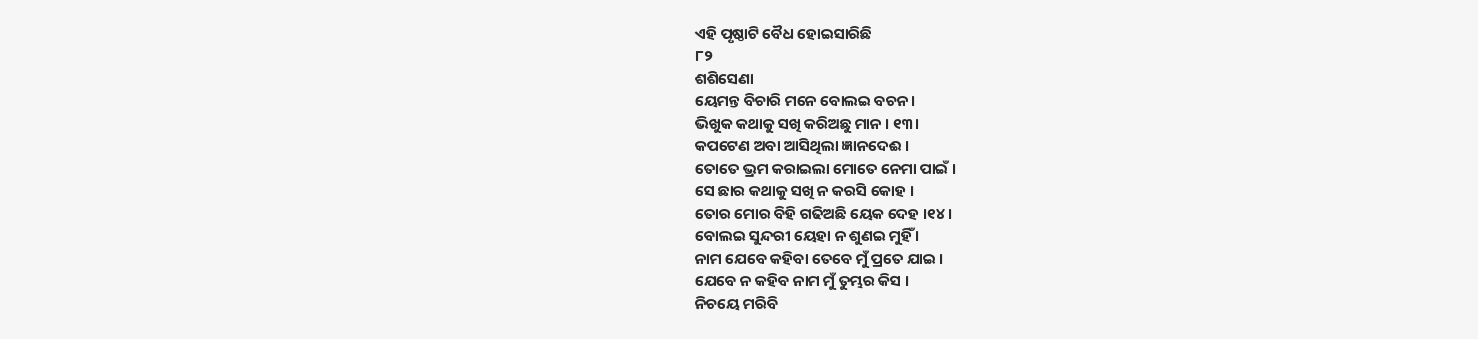ଏହି ପୃଷ୍ଠାଟି ବୈଧ ହୋଇସାରିଛି
୮୨
ଶଶିସେଣା
ୟେମନ୍ତ ବିଚାରି ମନେ ବୋଲଇ ବଚନ ।
ଭିଖୁକ କଥାକୁ ସଖି କରିଅଛୁ ମାନ । ୧୩।
କପଟେଣ ଅବା ଆସିଥିଲା ଜ୍ଞାନଦେଈ ।
ତୋତେ ଭ୍ରମ କରାଇଲା ମୋତେ ନେମା ପାଇଁ ।
ସେ ଛାର କଥାକୁ ସଖି ନ କରସି କୋହ ।
ତୋର ମୋର ବିହି ଗଢିଅଛି ୟେକ ଦେହ ।୧୪ ।
ବୋଲଇ ସୁନ୍ଦରୀ ୟେହା ନ ଶୁଣଇ ମୁହିଁ ।
ନାମ ଯେବେ କହିବା ତେବେ ମୁଁ ପ୍ରତେ ଯାଇ ।
ଯେବେ ନ କହିବ ନାମ ମୁଁ ତୁମ୍ଭର କିସ ।
ନିଚୟେ ମରିବି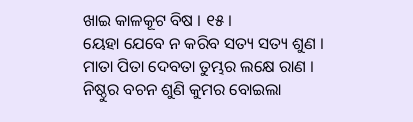ଖାଇ କାଳକୂଟ ବିଷ । ୧୫ ।
ୟେହା ଯେବେ ନ କରିବ ସତ୍ୟ ସତ୍ୟ ଶୁଣ ।
ମାତା ପିତା ଦେବତା ତୁମ୍ଭର ଲକ୍ଷେ ରାଣ ।
ନିଷ୍ଠୁର ବଚନ ଶୁଣି କୁମର ବୋଇଲା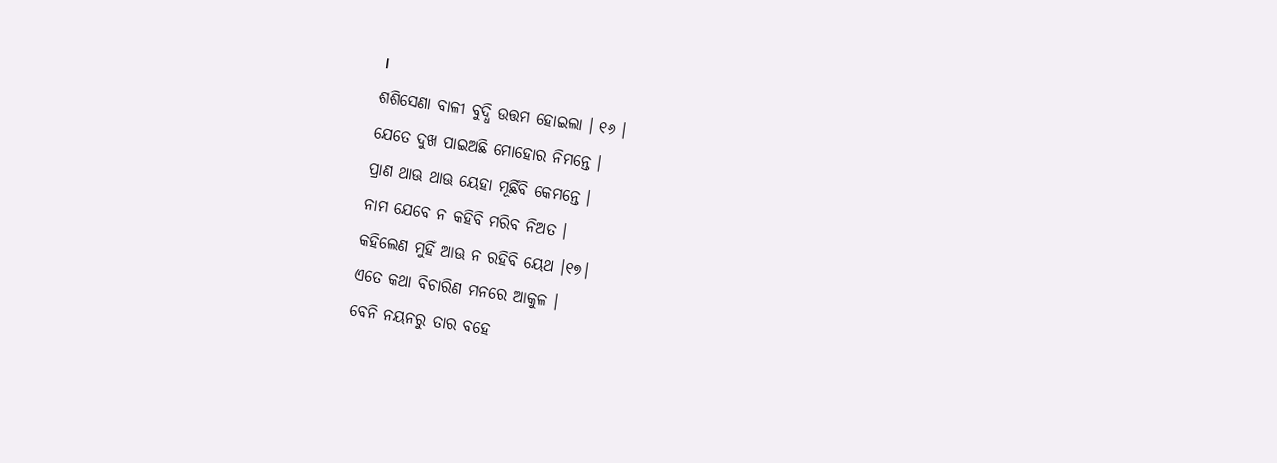।
ଶଶିସେଣା ବାଳୀ ବୁଦ୍ଧି ଉତ୍ତମ ହୋଇଲା । ୧୬ ।
ଯେତେ ଦୁଖ ପାଇଅଛି ମୋହୋର ନିମନ୍ତେ ।
ପ୍ରାଣ ଥାଊ ଥାଊ ୟେହା ମୂର୍ଛିବି କେମନ୍ତେ ।
ନାମ ଯେବେ ନ କହିବି ମରିବ ନିଅତ ।
କହିଲେଣ ମୁହିଁ ଆଊ ନ ରହିବି ୟେଥ ।୧୭।
ଏତେ କଥା ବିଚାରିଣ ମନରେ ଆକୁଳ ।
ବେନି ନୟନରୁ ତାର ବହେ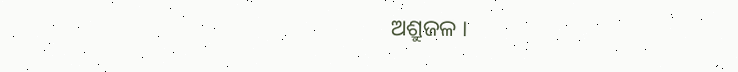ଅଶ୍ରୁଜଳ ।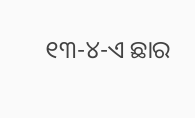୧୩-୪-ଏ ଛାର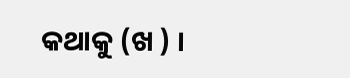କଥାକୁ (ଖ ) ।